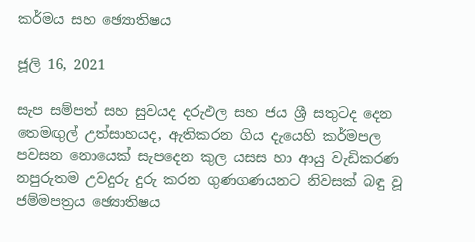කර්මය සහ ඡ්‍යොතිෂය

ජූලි 16, 2021

සැප සම්පත් සහ සුවයද දරුඵල සහ ජය ශ්‍රී සතුටද දෙන තෙමඟුල් උත්සාහයද, ඇතිකරන ගිය දැයෙහි කර්මපල පවසන නොයෙක් සැපදෙන කුල යසස හා ආයු වැඩිකරණ නපුරුතම උවදුරු දුරු කරන ගුණගණයනට නිවසක් බඳු වූ ජම්මපත්‍රය ඡ්‍යොතිෂය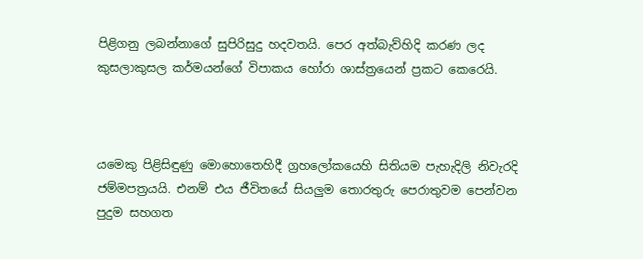පිළිගනු ලබන්නාගේ සුපිරිසුදු හදවතයි. පෙර අත්බැව්හිදි කරණ ලද කුසලාකුසල කර්මයන්ගේ විපාකය හෝරා ශාස්ත්‍රයෙන් ප්‍රකට කෙරෙයි.



යමෙකු පිළිසිඳුණු මොහොතෙහිදී ග්‍රහලෝකයෙහි සිතියම පැහැදිලි නිවැරදි ජම්මපත්‍රයයි. එනම් එය ජීවිතයේ සියලුම තොරතුරු පෙරාතුවම පෙන්වන පුදුම සහගත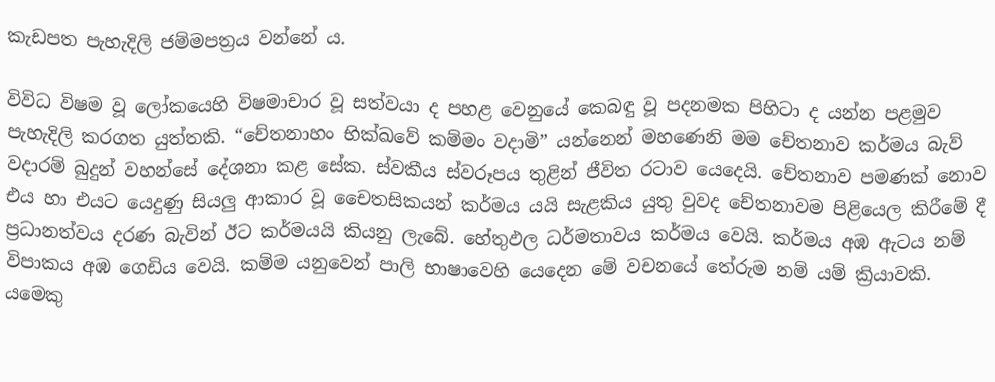කැඩපත පැහැදිලි ජම්මපත්‍රය වන්නේ ය.

විවිධ විෂම වූ ලෝකයෙහි විෂමාචාර වූ සත්වයා ද පහළ වෙනුයේ කෙබඳු වූ පදනමක පිහිටා ද යන්න පළමුව පැහැදිලි කරගත යුත්තකි. “චේතනාහං භික්ඛවේ කම්මං වදාමි” යන්නෙන් මහණෙනි මම චේතනාව කර්මය බැව් වදාරම් බුදුන් වහන්සේ දේශනා කළ සේක. ස්වකීය ස්වරූපය තුළින් ජීවිත රටාව යෙදෙයි. චේතනාව පමණක් නොව එය හා එයට යෙදුණු සියලු ආකාර වූ චෛතසිකයන් කර්මය යයි සැළකිය යුතු වුවද චේතනාවම පිළියෙල කිරීමේ දී ප්‍රධානත්වය දරණ බැවින් ඊට කර්මයයි කියනු ලැබේ. හේතුඵල ධර්මතාවය කර්මය වෙයි. කර්මය අඹ ඇටය නම් විපාකය අඹ ගෙඩිය වෙයි. කම්ම යනුවෙන් පාලි භාෂාවෙහි යෙදෙන මේ වචනයේ තේරුම නම් යම් ක්‍රියාවකි. යමෙකු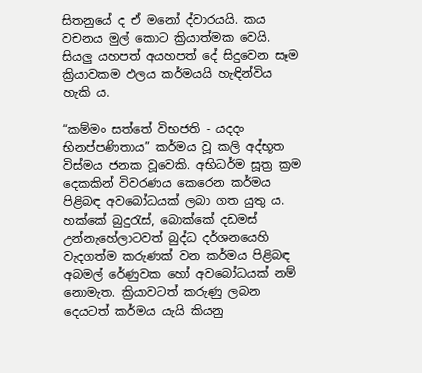සිතනුයේ ද ඒ මනෝ ද්වාරයයි. කය වචනය මුල් කොට ක්‍රියාත්මක වෙයි. සියලු යහපත් අයහපත් දේ සිදුවෙන සෑම ක්‍රියාවකම ඵලය කර්මයයි හැඳින්විය හැකි ය.

“කම්මං සත්තේ විභජති - යදදං භිනප්පණිතාය” කර්මය වූ කලි අද්භූත විස්මය ජනක වූවෙකි. අභිධර්ම සූත්‍ර ක්‍රම දෙකකින් විවරණය කෙරෙන කර්මය පිළිබඳ අවබෝධයක් ලබා ගත යුතු ය. හක්කේ බුදුරැස්, බොක්කේ දඩමස් උන්නැහේලාටවත් බුද්ධ දර්ශනයෙහි වැදගත්ම කරුණක් වන කර්මය පිළිබඳ අබමල් රේණුවක හෝ අවබෝධයක් නම් නොමැත. ක්‍රියාවටත් කරුණු ලබන දෙයටත් කර්මය යැයි කියනු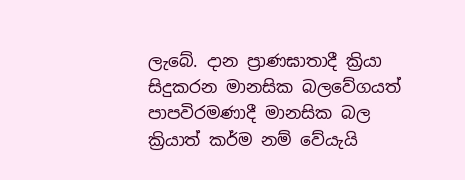ලැබේ. දාන ප්‍රාණඝාතාදී ක්‍රියා සිදුකරන මානසික බලවේගයත් පාපවිරමණාදී මානසික බල ක්‍රියාත් කර්ම නම් වේයැයි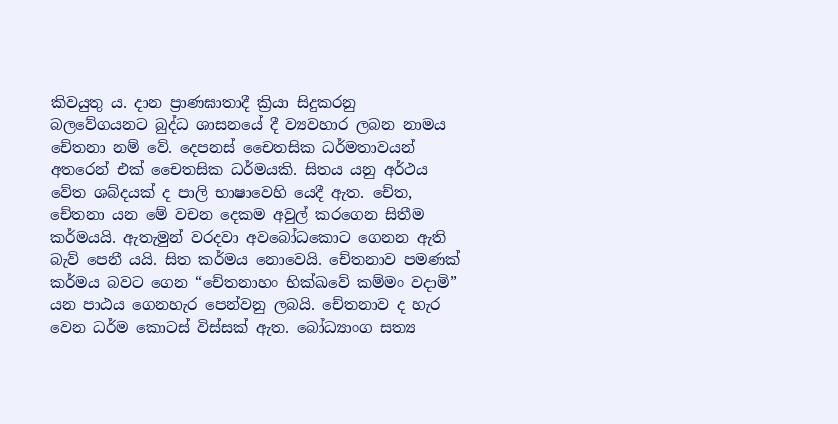කිවයුතු ය. දාන ප්‍රාණඝාතාදී ක්‍රියා සිදුකරනු බලවේගයනට බුද්ධ ශාසනයේ දී ව්‍යවහාර ලබන නාමය චේතනා නම් වේ. දෙපනස් චෛතසික ධර්මතාවයන් අතරෙන් එක් චෛතසික ධර්මයකි. සිතය යනු අර්ථය වේත ශබ්දයක් ද පාලි භාෂාවෙහි යෙදී ඇත. චේත, චේතනා යන මේ වචන දෙකම අවුල් කරගෙන සිතීම කර්මයයි. ඇතැමුන් වරදවා අවබෝධකොට ගෙනන ඇති බැව් පෙනී යයි. සිත කර්මය නොවෙයි. චේතනාව පමණක් කර්මය බවට ගෙන “චේතනාහං භික්ඛවේ කම්මං වදාමි” යන පාඨය ගෙනහැර පෙන්වනු ලබයි. චේතනාව ද හැර වෙන ධර්ම කොටස් විස්සක් ඇත. බෝධ්‍යාංග සත්‍ය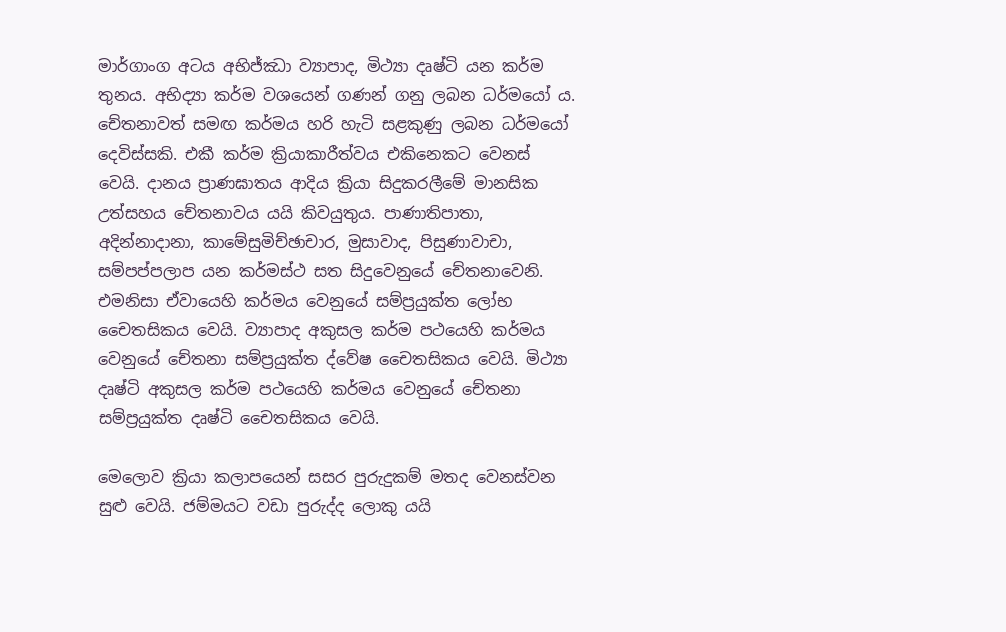මාර්ගාංග අටය අභිජ්ඣා ව්‍යාපාද, මිථ්‍යා දෘෂ්ටි යන කර්ම තුනය. අභිද්‍යා කර්ම වශයෙන් ගණන් ගනු ලබන ධර්මයෝ ය. චේතනාවත් සමඟ කර්මය හරි හැටි සළකුණු ලබන ධර්මයෝ දෙවිස්සකි. එකී කර්ම ක්‍රියාකාරීත්වය එකිනෙකට වෙනස් වෙයි. දානය ප්‍රාණඝාතය ආදිය ක්‍රියා සිදුකරලීමේ මානසික උත්සහය චේතනාවය යයි කිවයුතුය. පාණාතිපාතා, අදින්නාදානා, කාමේසුමිච්ඡාචාර, මුසාවාද, පිසුණාවාචා, සම්පප්පලාප යන කර්මස්ථ සත සිදුවෙනුයේ චේතනාවෙනි. එමනිසා ඒවායෙහි කර්මය වෙනුයේ සම්ප්‍රයුක්ත ලෝභ චෛතසිකය වෙයි. ව්‍යාපාද අකුසල කර්ම පථයෙහි කර්මය වෙනුයේ චේතනා සම්ප්‍රයුක්ත ද්වේෂ චෛතසිකය වෙයි. මිථ්‍යා දෘෂ්ටි අකුසල කර්ම පථයෙහි කර්මය වෙනුයේ චේතනා සම්ප්‍රයුක්ත දෘෂ්ටි චෛතසිකය වෙයි.

මෙලොව ක්‍රියා කලාපයෙන් සසර පුරුදුකම් මතද වෙනස්වන සුළු වෙයි. ජම්මයට වඩා පුරුද්ද ලොකු යයි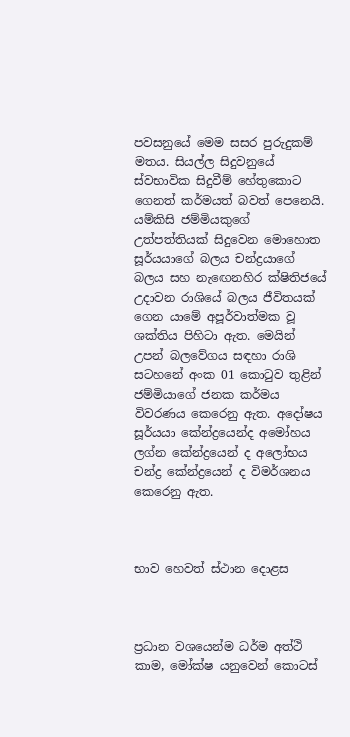පවසනුයේ මෙම සසර පුරුදුකම් මතය. සියල්ල සිදුවනුයේ ස්වභාවික සිදුවීම් හේතුකොට ගෙනත් කර්මයත් බවත් පෙනෙයි. යම්කිසි ජම්මියකුගේ උත්පත්තියක් සිදුවෙන මොහොත සූර්යයාගේ බලය චන්ද්‍රයාගේ බලය සහ නැඟෙනහිර ක්ෂිතිජයේ උදාවන රාශියේ බලය ජීවිතයක් ගෙන යාමේ අපූර්වාත්මක වූ ශක්තිය පිහිටා ඇත. මෙයින් උපන් බලවේගය සඳහා රාශි සටහනේ අංක 01 කොටුව තුළින් ජම්මියාගේ ජනක කර්මය විවරණය කෙරෙනු ඇත. අදෝෂය සූර්යයා කේන්ද්‍රයෙන්ද අමෝහය ලග්න කේන්ද්‍රයෙන් ද අලෝභය චන්ද්‍ර කේන්ද්‍රයෙන් ද විමර්ශනය කෙරෙනු ඇත.



භාව හෙවත් ස්ථාන දොළස



ප්‍රධාන වශයෙන්ම ධර්ම අත්ථි කාම, මෝක්ෂ යනුවෙන් කොටස්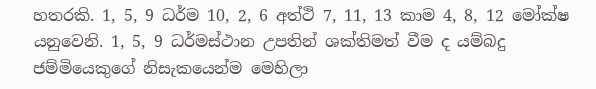හතරකි. 1, 5, 9 ධර්ම 10, 2, 6 අත්ථි 7, 11, 13 කාම 4, 8, 12 මෝක්ෂ යනුවෙනි. 1, 5, 9 ධර්මස්ථාන උපතින් ශක්තිමත් වීම ද යම්බදු ජම්මියෙකුගේ නිසැකයෙන්ම මෙහිලා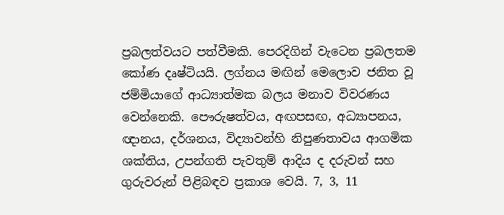ප්‍රබලත්වයට පත්වීමකි. පෙරදිගින් වැටෙන ප්‍රබලතම කෝණ දෘෂ්ටියයි. ලග්නය මඟින් මෙලොව ජනිත වූ ජම්මියාගේ ආධ්‍යාත්මක බලය මනාව විවරණය වෙන්නෙකි. පෞරුෂත්වය, අඟපසඟ, අධ්‍යාපනය, ඥානය, දර්ශනය, විද්‍යාවන්හි නිපුණතාවය ආගමික ශක්තිය, උපන්ගති පැවතුම් ආදිය ද දරුවන් සහ ගුරුවරුන් පිළිබඳව ප්‍රකාශ වෙයි. 7, 3, 11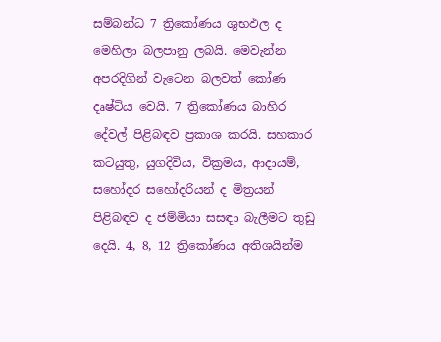සම්බන්ධ 7 ත්‍රිකෝණය ශුභඵල ද මෙහිලා බලපානු ලබයි. මෙවැන්න අපරදිගින් වැටෙන බලවත් කෝණ දෘෂ්ටිය වෙයි. 7 ත්‍රිකෝණය බාහිර දේවල් පිළිබඳව ප්‍රකාශ කරයි. සහකාර කටයුතු, යුගදිවිය, වික්‍රමය, ආදායම්, සහෝදර සහෝදරියන් ද මිත්‍රයන් පිළිබඳව ද ජම්මියා සසඳා බැලීමට තුඩු දෙයි. 4, 8, 12 ත්‍රිකෝණය අතිශයින්ම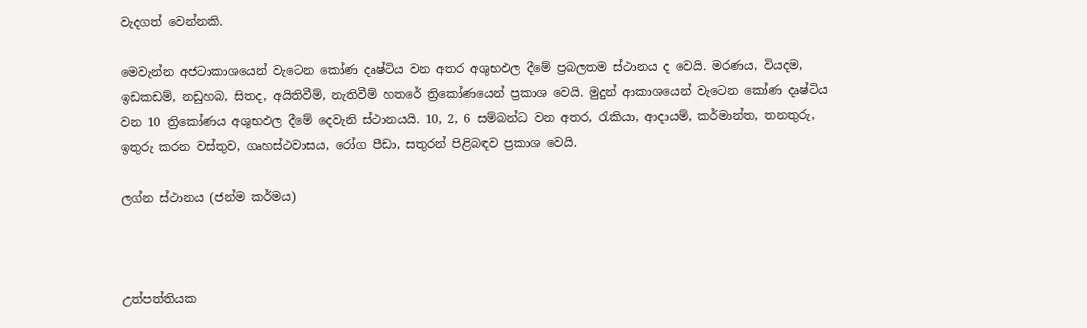වැදගත් වෙන්නකි.

මෙවැන්න අජටාකාශයෙන් වැටෙන කෝණ දෘෂ්ටිය වන අතර අශුභඵල දීමේ ප්‍රබලතම ස්ථානය ද වෙයි. මරණය, වියදම, ඉඩකඩම්, නඩුහබ, සිතද, අයිතිවීම්, නැතිවීම් හතරේ ත්‍රිකෝණයෙන් ප්‍රකාශ වෙයි. මුදුන් ආකාශයෙන් වැටෙන කෝණ දෘෂ්ටිය වන 10 ත්‍රිකෝණය අශුභඵල දීමේ දෙවැනි ස්ථානයයි. 10, 2, 6 සම්බන්ධ වන අතර, රැකියා, ආදායම්, කර්මාන්ත, තනතුරු, ඉතුරු කරන වස්තුව, ගෘහස්ථවාසය, රෝග පීඩා, සතුරන් පිළිබඳව ප්‍රකාශ වෙයි.

ලග්න ස්ථානය (ජන්ම කර්මය)



උත්පත්තියක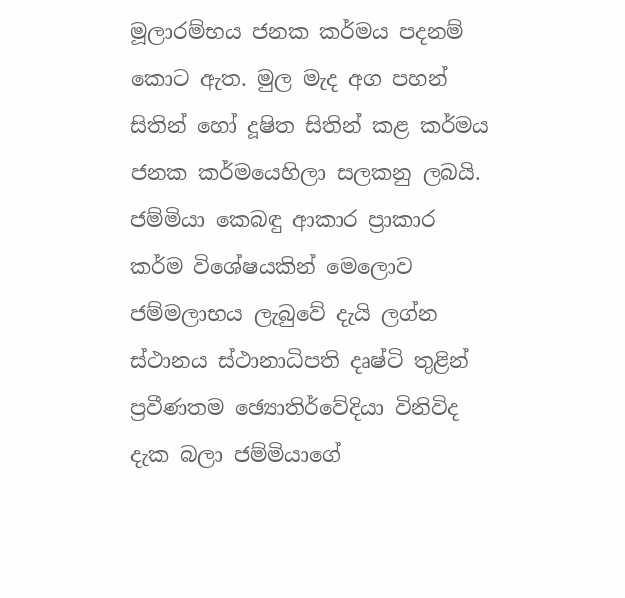මූලාරම්භය ජනක කර්මය පදනම් කොට ඇත. මුල මැද අග පහන් සිතින් හෝ දූෂිත සිතින් කළ කර්මය ජනක කර්මයෙහිලා සලකනු ලබයි. ජම්මියා කෙබඳු ආකාර ප්‍රාකාර කර්ම විශේෂයකින් මෙලොව ජම්මලාභය ලැබුවේ දැයි ලග්න ස්ථානය ස්ථානාධිපති දෘෂ්ටි තුළින් ප්‍රවීණතම ඡ්‍යොතිර්වේදියා විනිවිද දැක බලා ජම්මියාගේ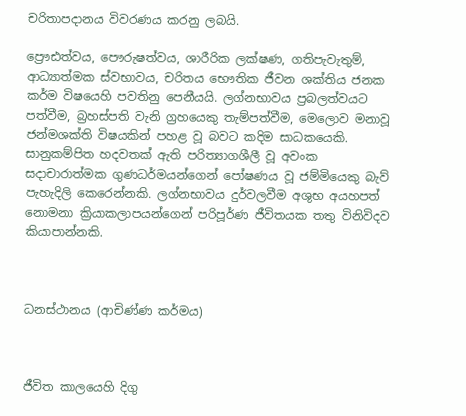චරිතාපදානය විවරණය කරනු ලබයි.

ප්‍රෞඪත්වය, පෞරුෂත්වය, ශාරීරික ලක්ෂණ, ගතිපැවැතුම්, ආධ්‍යාත්මක ස්වභාවය, චරිතය භෞතික ජීවන ශක්තිය ජනක කර්ම විෂයෙහි පවතිනු පෙනීයයි. ලග්නභාවය ප්‍රබලත්වයට පත්වීම, බ්‍රහස්පති වැනි ග්‍රහයෙකු තැම්පත්වීම, මෙලොව මනාවූ ජන්මශක්ති විෂයකින් පහළ වූ බවට කදිම සාධකයෙකි. සානුකම්පිත හදවතක් ඇති පරිත්‍යාගශීලී වූ අවංක සදාචාරාත්මක ගුණධර්මයන්ගෙන් පෝෂණය වූ ජම්මියෙකු බැව් පැහැදිලි කෙරෙන්නකි. ලග්නභාවය දුර්වලවීම අශුභ අයහපත් නොමනා ක්‍රියාකලාපයන්ගෙන් පරිපූර්ණ ජීවිතයක තතු විනිවිදව කියාපාන්නකි.



ධනස්ථානය (ආචිණ්ණ කර්මය)



ජීවිත කාලයෙහි දිගු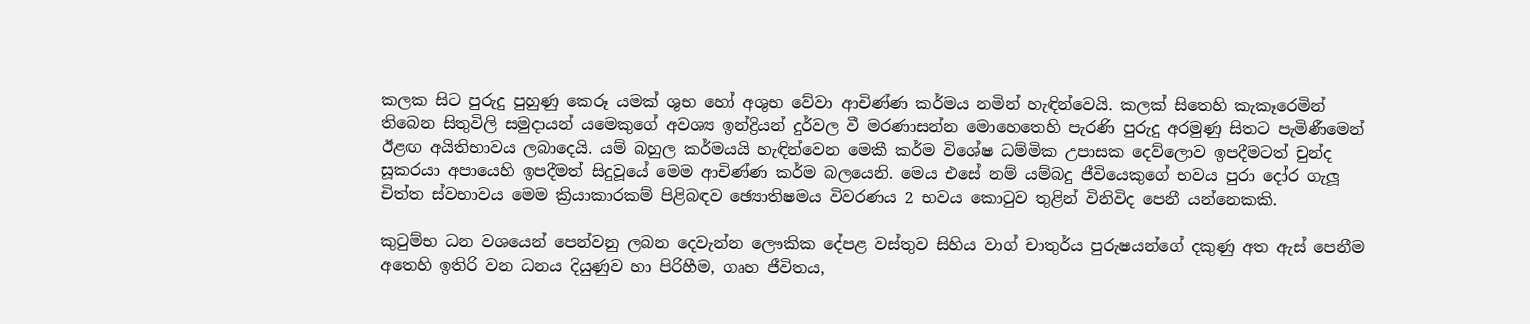කලක සිට පුරුදු පුහුණු කෙරූ යමක් ශුභ හෝ අශුභ වේවා ආචිණ්ණ කර්මය නමින් හැඳින්වෙයි. කලක් සිතෙහි කැකෑරෙමින් තිබෙන සිතුවිලි සමුදායන් යමෙකුගේ අවශ්‍ය ඉන්ද්‍රියන් දුර්වල වී මරණාසන්න මොහෙතෙහි පැරණි පුරුදු අරමුණු සිතට පැමිණීමෙන් ඊළඟ අයිතිභාවය ලබාදෙයි. යම් බහුල කර්මයයි හැඳින්වෙන මෙකී කර්ම විශේෂ ධම්මික උපාසක දෙව්ලොව ඉපදීමටත් චුන්ද සූකරයා අපායෙහි ඉපදීමත් සිදුවූයේ මෙම ආචිණ්ණ කර්ම බලයෙනි. මෙය එසේ නම් යම්බදු ජීවියෙකුගේ භවය පුරා දෝර ගැලූ චිත්ත ස්වභාවය මෙම ක්‍රියාකාරකම් පිළිබඳව ඡ්‍යොතිෂමය විවරණය 2 භවය කොටුව තුළින් විනිවිද පෙනී යන්නෙකකි.

කුටුම්භ ධන වශයෙන් පෙන්වනු ලබන දෙවැන්න ලෞකික දේපළ වස්තුව සිහිය වාග් චාතුර්ය පුරුෂයන්ගේ දකුණු අත ඇස් පෙනීම අතෙහි ඉතිරි වන ධනය දියුණුව හා පිරිහීම, ගෘහ ජීවිතය,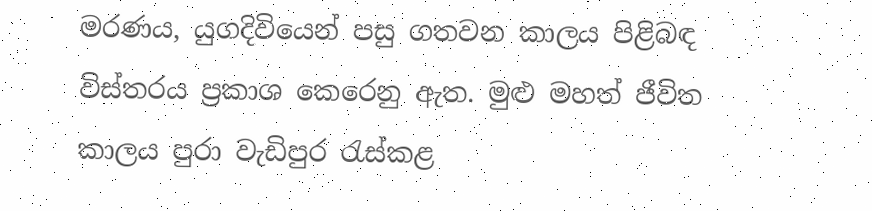මරණය, යුගදිවියෙන් පසු ගතවන කාලය පිළිබඳ විස්තරය ප්‍රකාශ කෙරෙනු ඇත. මුළු මහත් ජීවිත කාලය පුරා වැඩිපුර රැස්කළ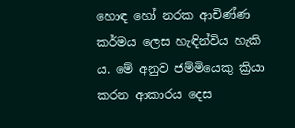හොඳ හෝ නරක ආචිණ්ණ කර්මය ලෙස හැඳින්විය හැකි ය. මේ අනුව ජම්මියෙකු ක්‍රියා කරන ආකාරය දෙස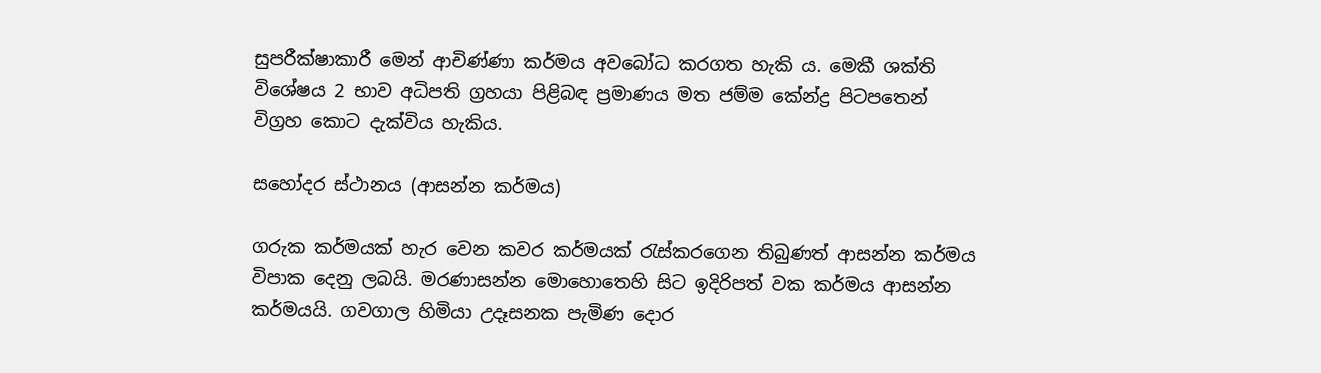සුපරීක්ෂාකාරී මෙන් ආචිණ්ණා කර්මය අවබෝධ කරගත හැකි ය. මෙකී ශක්ති විශේෂය 2 භාව අධිපති ග්‍රහයා පිළිබඳ ප්‍රමාණය මත ජම්ම කේන්ද්‍ර පිටපතෙන් විග්‍රහ කොට දැක්විය හැකිය.

සහෝදර ස්ථානය (ආසන්න කර්මය)

ගරුක කර්මයක් හැර වෙන කවර කර්මයක් රැස්කරගෙන තිබුණත් ආසන්න කර්මය විපාක දෙනු ලබයි. මරණාසන්න මොහොතෙහි සිට ඉදිරිපත් වක කර්මය ආසන්න කර්මයයි. ගවගාල හිමියා උදෑසනක පැමිණ දොර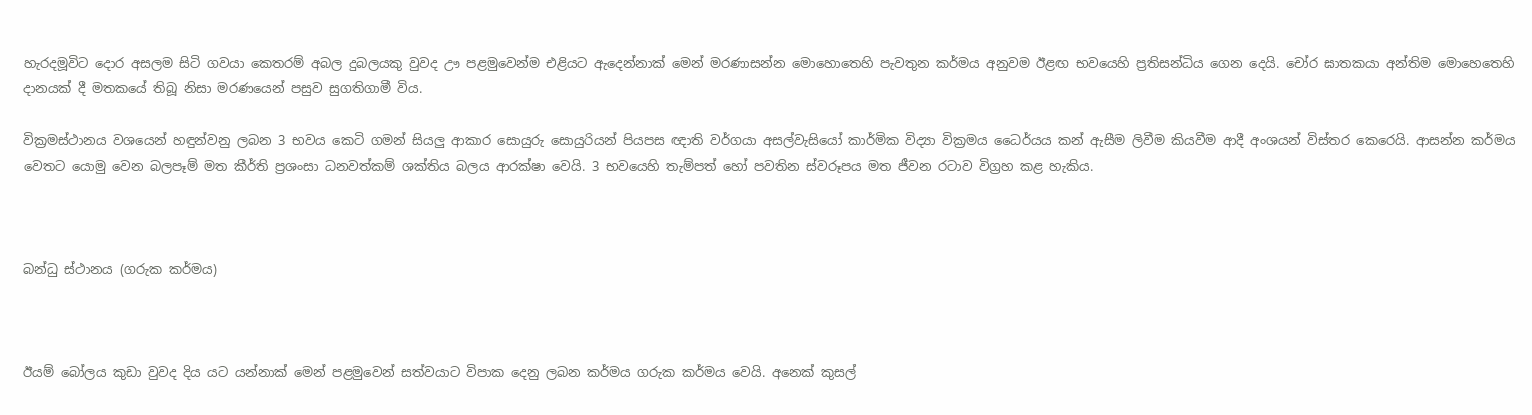හැරදමූවිට දොර අසලම සිටි ගවයා කෙතරම් අබල දුබලයකු වුවද ඌ පළමුවෙන්ම එළියට ඇදෙන්නාක් මෙන් මරණාසන්න මොහොතෙහි පැවතුන කර්මය අනුවම ඊළඟ භවයෙහි ප්‍රතිසන්ධිය ගෙන දෙයි. චෝර ඝාතකයා අන්තිම මොහෙතෙහි දානයක් දී මතකයේ තිබූ නිසා මරණයෙන් පසුව සුගතිගාමී විය.

වික්‍රමස්ථානය වශයෙන් හඳුන්වනු ලබන 3 භවය කෙටි ගමන් සියලු ආකාර සොයුරු සොයුරියන් පියපස ඥාති වර්ගයා අසල්වැසියෝ කාර්මික විද්‍යා වික්‍රමය ධෛර්යය කන් ඇසීම ලිවීම කියවීම ආදී අංශයන් විස්තර කෙරෙයි. ආසන්න කර්මය වෙතට යොමු වෙන බලපෑම් මත කීර්ති ප්‍රශංසා ධනවත්කම් ශක්තිය බලය ආරක්ෂා වෙයි. 3 භවයෙහි තැම්පත් හෝ පවතින ස්වරූපය මත ජීවන රටාව විග්‍රහ කළ හැකිය.



බන්ධු ස්ථානය (ගරුක කර්මය)



ඊයම් බෝලය කුඩා වුවද දිය යට යන්නාක් මෙන් පළමුවෙන් සත්වයාට විපාක දෙනු ලබන කර්මය ගරුක කර්මය වෙයි. අනෙක් කුසල්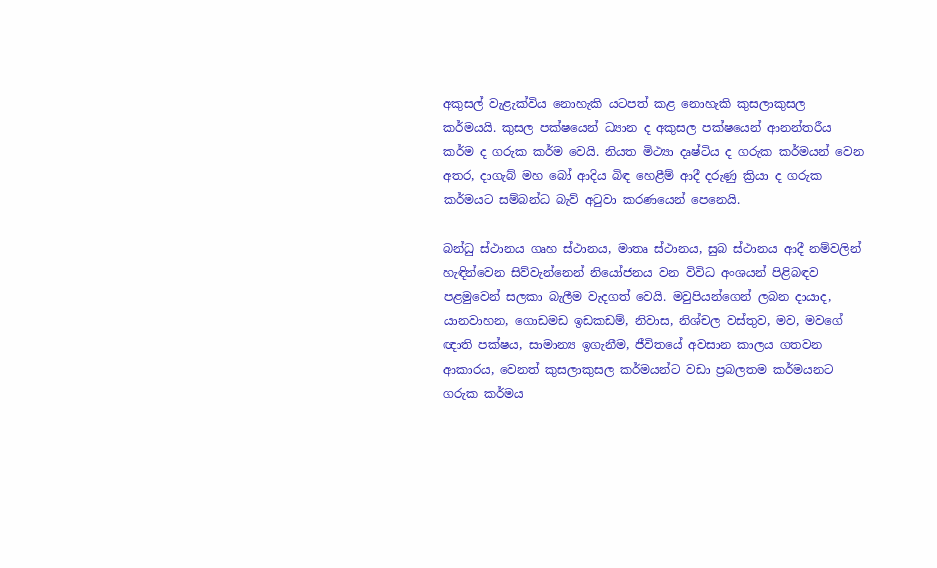අකුසල් වැළැක්විය නොහැකි යටපත් කළ නොහැකි කුසලාකුසල කර්මයයි. කුසල පක්ෂයෙන් ධ්‍යාන ද අකුසල පක්ෂයෙන් ආනන්තරීය කර්ම ද ගරුක කර්ම වෙයි. නියත මිථ්‍යා දෘෂ්ටිය ද ගරුක කර්මයන් වෙන අතර, දාගැබ් මහ බෝ ආදිය බිඳ හෙළීම් ආදී දරුණු ක්‍රියා ද ගරුක කර්මයට සම්බන්ධ බැව් අටුවා කරණයෙන් පෙනෙයි.

බන්ධු ස්ථානය ගෘහ ස්ථානය, මාතෘ ස්ථානය, සුබ ස්ථානය ආදී නම්වලින් හැඳින්වෙන සිව්වැන්නෙන් නියෝජනය වන විවිධ අංශයන් පිළිබඳව පළමුවෙන් සලකා බැලීම වැදගත් වෙයි. මවුපියන්ගෙන් ලබන දායාද, යානවාහන, ගොඩමඩ ඉඩකඩම්, නිවාස, නිශ්චල වස්තුව, මව, මවගේ ඥාති පක්ෂය, සාමාන්‍ය ඉගැනීම, ජීවිතයේ අවසාන කාලය ගතවන ආකාරය, වෙනත් කුසලාකුසල කර්මයන්ට වඩා ප්‍රබලතම කර්මයනට ගරුක කර්මය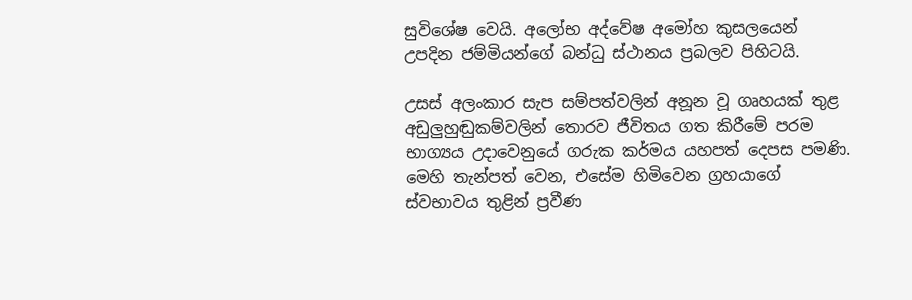සුවිශේෂ වෙයි. අලෝභ අද්වේෂ අමෝහ කුසලයෙන් උපදින ජම්මියන්ගේ බන්ධු ස්ථානය ප්‍රබලව පිහිටයි.

උසස් අලංකාර සැප සම්පත්වලින් අනූන වූ ගෘහයක් තුළ අඩුලුහුඬුකම්වලින් තොරව ජීවිතය ගත කිරීමේ පරම භාග්‍යය උදාවෙනුයේ ගරුක කර්මය යහපත් දෙපස පමණි. මෙහි තැන්පත් වෙන, එසේම හිමිවෙන ග්‍රහයාගේ ස්වභාවය තුළින් ප්‍රවීණ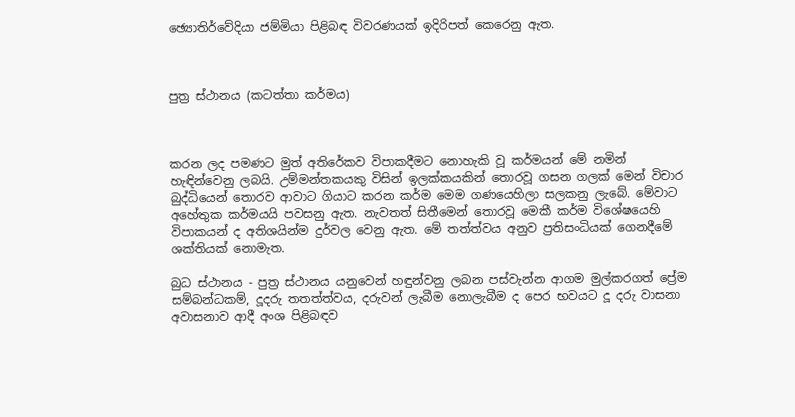ඡ්‍යොතිර්වේදියා ජම්මියා පිළිබඳ විවරණයක් ඉදිරිපත් කෙරෙනු ඇත.



පුත්‍ර ස්ථානය (කටත්තා කර්මය)



කරන ලද පමණට මුත් අතිරේකව විපාකදීමට නොහැකි වූ කර්මයන් මේ නමින් හැඳින්වෙනු ලබයි. උම්මන්තකයකු විසින් ඉලක්කයකින් තොරවූ ගසන ගලක් මෙන් විචාර බුද්ධියෙන් තොරව ආවාට ගියාට කරන කර්ම මෙම ගණයෙහිලා සලකනු ලැබේ. මේවාට අහේතුක කර්මයයි පවසනු ඇත. නැවතත් සිතීමෙන් තොරවූ මෙකී කර්ම විශේෂයෙහි විපාකයන් ද අතිශයින්ම දුර්වල වෙනු ඇත. මේ තත්ත්වය අනුව ප්‍රතිසංධියක් ගෙනදීමේ ශක්තියක් නොමැත.

බුධ ස්ථානය - පුත්‍ර ස්ථානය යනුවෙන් හඳුන්වනු ලබන පස්වැන්න ආගම මුල්කරගත් ප්‍රේම සම්බන්ධකම්, දූදරු තතත්ත්වය, දරුවන් ලැබීම නොලැබීම ද පෙර භවයට දූ දරු වාසනා අවාසනාව ආදී අංශ පිළිබඳව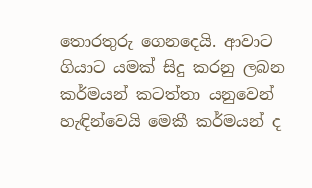තොරතුරු ගෙනදෙයි. ආවාට ගියාට යමක් සිදු කරනු ලබන කර්මයන් කටත්තා යනුවෙන් හැඳින්වෙයි මෙකී කර්මයන් ද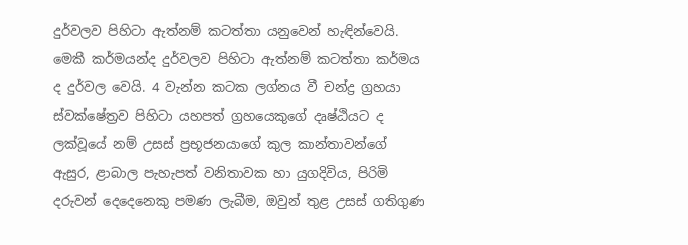දුර්වලව පිහිටා ඇත්නම් කටත්තා යනුවෙන් හැඳින්වෙයි. මෙකී කර්මයන්ද දුර්වලව පිහිටා ඇත්නම් කටත්තා කර්මය ද දුර්වල වෙයි. 4 වැන්න කටක ලග්නය වී චන්ද්‍ර ග්‍රහයා ස්වක්ෂේත්‍රව පිහිටා යහපත් ග්‍රහයෙකුගේ දෘෂ්ඨියට ද ලක්වූයේ නම් උසස් ප්‍රභූජනයාගේ කුල කාන්තාවන්ගේ ඇසුර, ළාබාල පැහැපත් වනිතාවක හා යුගදිවිය, පිරිමි දරුවන් දෙදෙනෙකු පමණ ලැබීම, ඔවුන් තුළ උසස් ගතිගුණ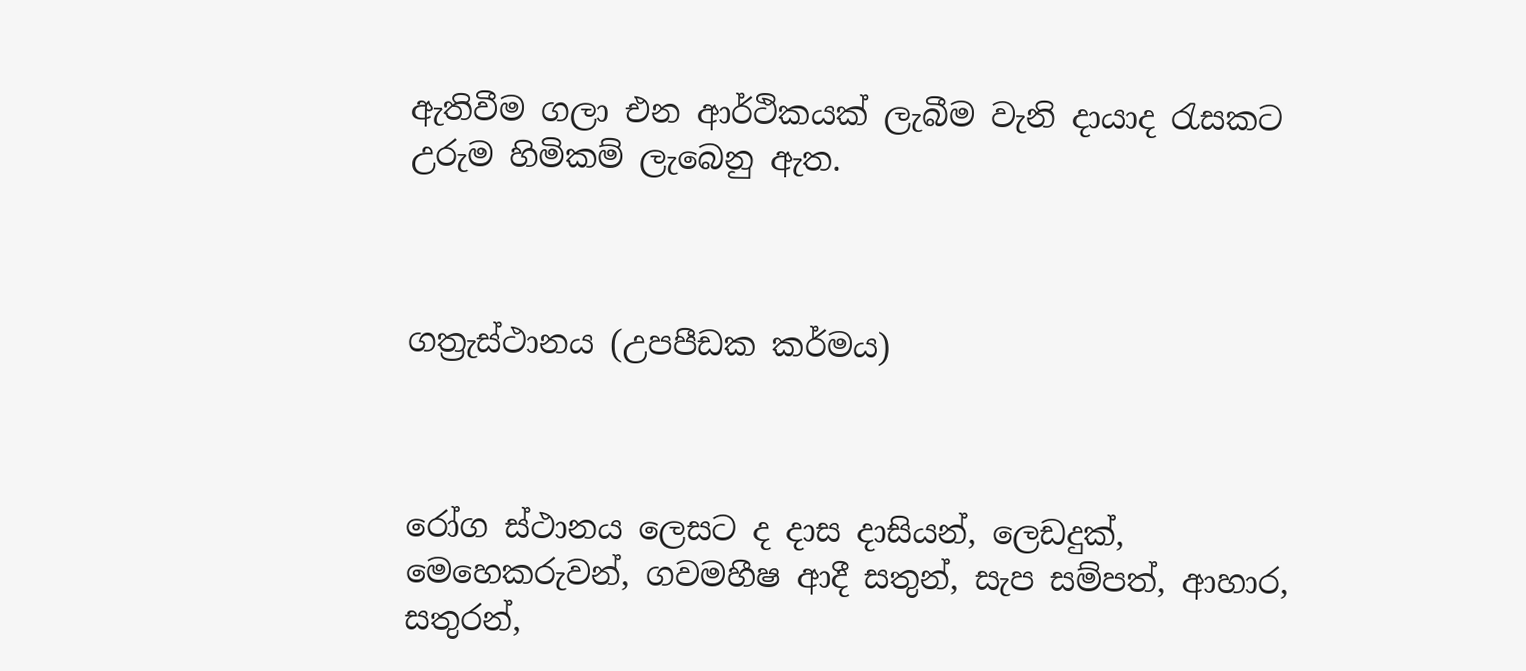ඇතිවීම ගලා එන ආර්ථිකයක් ලැබීම වැනි දායාද රැසකට උරුම හිමිකම් ලැබෙනු ඇත.



ගත්‍රැස්ථානය (උපපීඩක කර්මය)



රෝග ස්ථානය ලෙසට ද දාස දාසියන්, ලෙඩදුක්, මෙහෙකරුවන්, ගවමහීෂ ආදී සතුන්, සැප සම්පත්, ආහාර, සතුරන්,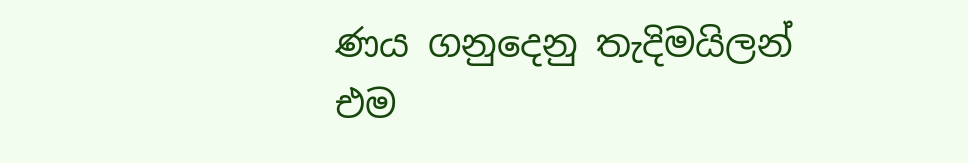ණය ගනුදෙනු තැදිමයිලන් එම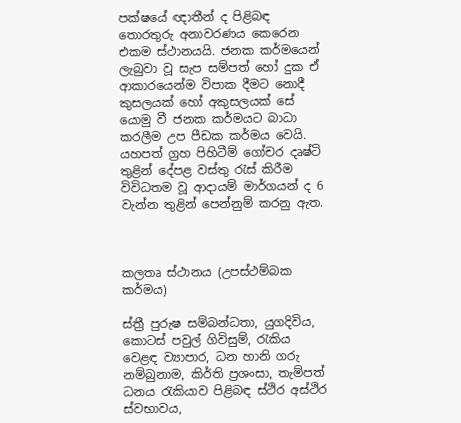පක්ෂයේ ඥාතීන් ද පිළිබඳ තොරතුරු අනාවරණය කෙරෙන එකම ස්ථානයයි. ජනක කර්මයෙන් ලැබුවා වූ සැප සම්පත් හෝ දුක ඒ ආකාරයෙන්ම විපාක දීමට නොදී කුසලයක් හෝ අකුසලයක් සේ යොමු වී ජනක කර්මයට බාධා කරලීම උප පීඩක කර්මය වෙයි. යහපත් ග්‍රහ පිහිටීම් ගෝචර දෘෂ්ටි තුළින් දේපළ වස්තු රැස් කිරීම විවිධතම වූ ආදායම් මාර්ගයන් ද 6 වැන්න තුළින් පෙන්නුම් කරනු ඇත.



කලතෘ ස්ථානය (උපස්ථම්බක කර්මය)

ස්ත්‍රී පුරුෂ සම්බන්ධතා, යුගදිවිය, කොටස් පවුල් ගිවිසුම්, රැකිය වෙළඳ ව්‍යාපාර, ධන හානි ගරු නම්බුනාම, කිර්ති ප්‍රශංසා, තැම්පත් ධනය රැකියාව පිළිබඳ ස්ථිර අස්ථිර ස්වභාවය,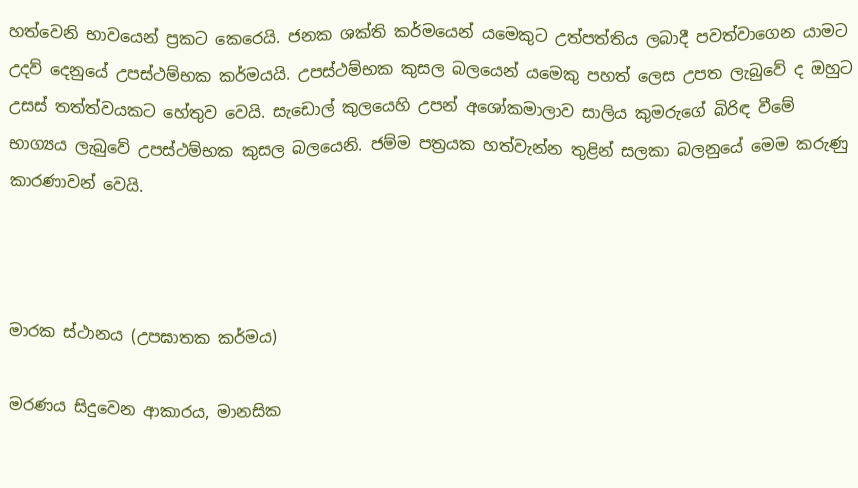හත්වෙනි භාවයෙන් ප්‍රකට කෙරෙයි. ජනක ශක්ති කර්මයෙන් යමෙකුට උත්පත්තිය ලබාදී පවත්වාගෙන යාමට උදව් දෙනුයේ උපස්ථම්භක කර්මයයි. උපස්ථම්භක කුසල බලයෙන් යමෙකු පහත් ලෙස උපත ලැබුවේ ද ඔහුට උසස් තත්ත්වයකට හේතුව වෙයි. සැඩොල් කුලයෙහි උපන් අශෝකමාලාව සාලිය කුමරුගේ බිරිඳ වීමේ භාග්‍යය ලැබුවේ උපස්ථම්භක කුසල බලයෙනි. ජම්ම පත්‍රයක හත්වැන්න තුළින් සලකා බලනුයේ මෙම කරුණු කාරණාවන් වෙයි.



මාරක ස්ථානය (උපඝාතක කර්මය)

මරණය සිදුවෙන ආකාරය, මානසික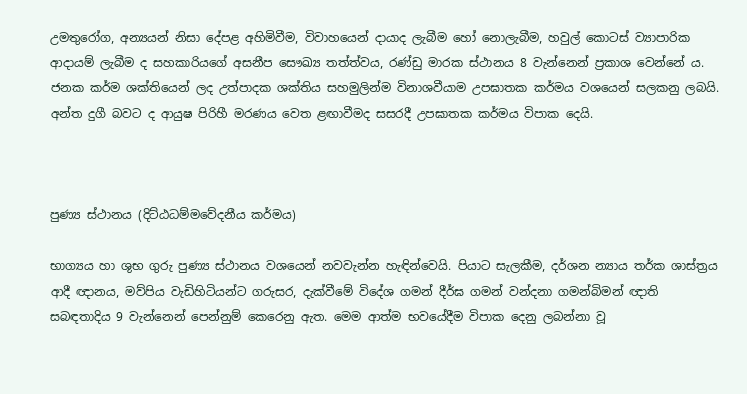උමතුරෝග, අන්‍යයන් නිසා දේපළ අහිමිවීම, විවාහයෙන් දායාද ලැබීම හෝ නොලැබීම, හවුල් කොටස් ව්‍යාපාරික ආදායම් ලැබීම ද සහකාරියගේ අසනීප සෞඛ්‍ය තත්ත්වය, රණ්ඩු මාරක ස්ථානය 8 වැන්නෙන් ප්‍රකාශ වෙන්නේ ය. ජනක කර්ම ශක්තියෙන් ලද උත්පාදක ශක්තිය සහමුලින්ම විනාශවීයාම උපඝාතක කර්මය වශයෙන් සලකනු ලබයි. අන්ත දුගී බවට ද ආයුෂ පිරිහී මරණය වෙත ළඟාවීමද සසරදී උපඝාතක කර්මය විපාක දෙයි.



පුණ්‍ය ස්ථානය (දිට්ඨධම්මවේදනීය කර්මය)

භාග්‍යය හා ශුභ ගුරු පුණ්‍ය ස්ථානය වශයෙන් නවවැන්න හැඳින්වෙයි. පියාට සැලකීම, දර්ශන න්‍යාය තර්ක ශාස්ත්‍රය ආදී ඥානය, මව්පිය වැඩිහිටියන්ට ගරුසර, දැක්වීමේ විදේශ ගමන් දීර්ඝ ගමන් වන්දනා ගමන්බිමන් ඥාති සබඳතාදිය 9 වැන්නෙන් පෙන්නුම් කෙරෙනු ඇත. මෙම ආත්ම භවයේදීම විපාක දෙනු ලබන්නා වූ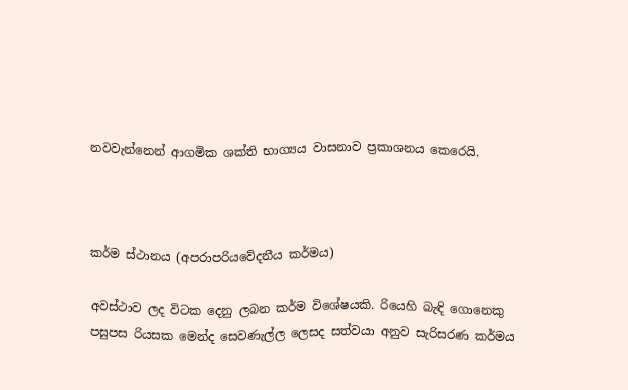නවවැන්නෙන් ආගමික ශක්ති භාග්‍යය වාසනාව ප්‍රකාශනය කෙරෙයි.



කර්ම ස්ථානය (අපරාපරියවේදනීය කර්මය)

අවස්ථාව ලද විටක දෙනු ලබන කර්ම විශේෂයකි. රියෙහි බැඳි ගොනෙකු පසුපස රියසක මෙන්ද සෙවණැල්ල ලෙසද සත්වයා අනුව සැරිසරණ කර්මය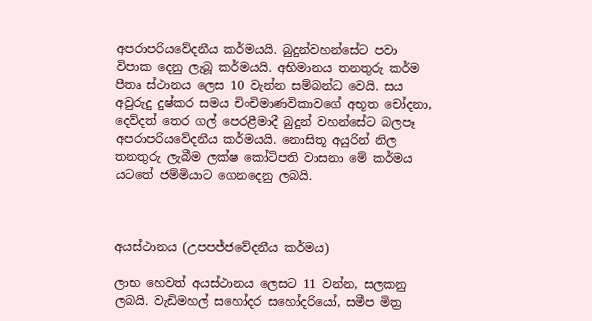අපරාපරියවේදනීය කර්මයයි. බුදුන්වහන්සේට පවා විපාක දෙනු ලැබූ කර්මයයි. අභිමානය තනතුරු කර්ම පීතෘ ස්ථානය ලෙස 10 වැන්න සම්බන්ධ වෙයි. සය අවුරුදු දුෂ්කර සමය චිංචිමාණවිකාවගේ අභූත චෝදනා, දෙව්දත් තෙර ගල් පෙරළීමාදී බුදුන් වහන්සේට බලපෑ අපරාපරියවේදනීය කර්මයයි. නොසිතූ අයුරින් නිල තනතුරු ලැබීම ලක්ෂ කෝටිපති වාසනා මේ කර්මය යටතේ ජම්මියාට ගෙනදෙනු ලබයි.



අයස්ථානය (උපපජ්ජවේදනීය කර්මය)

ලාභ හෙවත් අයස්ථානය ලෙසට 11 වන්න, සලකනු ලබයි. වැඩිමහල් සහෝදර සහෝදරියෝ, සමීප මිත්‍ර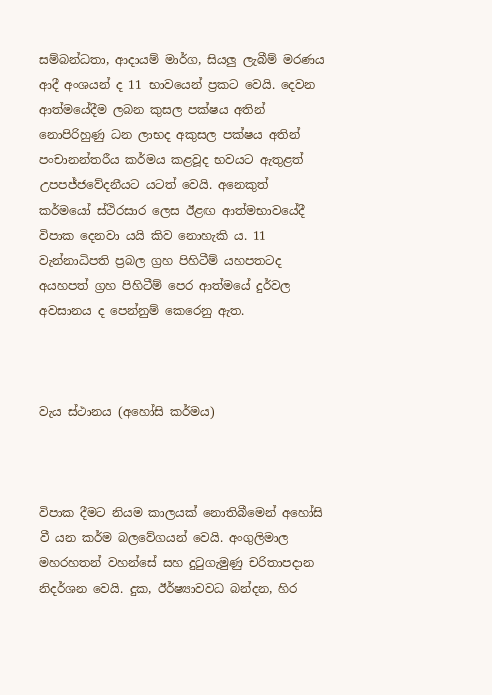සම්බන්ධතා, ආදායම් මාර්ග, සියලු ලැබීම් මරණය ආදී අංශයන් ද 11 භාවයෙන් ප්‍රකට වෙයි. දෙවන ආත්මයේදීම ලබන කුසල පක්ෂය අතින් නොපිරිහුණු ධන ලාභද අකුසල පක්ෂය අතින් පංචානන්තරීය කර්මය කළවූද භවයට ඇතුළත් උපපජ්ජවේදනීයට යටත් වෙයි. අනෙකුත් කර්මයෝ ස්ථිරසාර ලෙස ඊළඟ ආත්මභාවයේදී විපාක දෙනවා යයි කිව නොහැකි ය. 11 වැන්නාධිපති ප්‍රබල ග්‍රහ පිහිටීම් යහපතටද අයහපත් ග්‍රහ පිහිටීම් පෙර ආත්මයේ දුර්වල අවසානය ද පෙන්නුම් කෙරෙනු ඇත.



වැය ස්ථානය (අහෝසි කර්මය)



විපාක දීමට නියම කාලයක් නොතිබීමෙන් අහෝසි වී යන කර්ම බලවේගයන් වෙයි. අංගුලිමාල මහරහතන් වහන්සේ සහ දුටුගැමුණු චරිතාපදාන නිදර්ශන වෙයි. දුක, ඊර්ෂ්‍යාවවධ බන්දන, හිර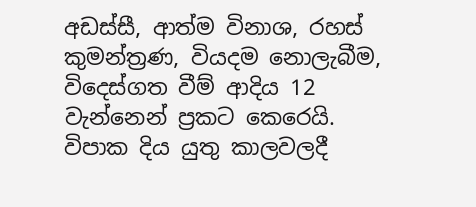අඩස්සී, ආත්ම විනාශ, රහස් කුමන්ත්‍රණ, වියදම නොලැබීම, විදෙස්ගත වීම් ආදිය 12 වැන්නෙන් ප්‍රකට කෙරෙයි. විපාක දිය යුතු කාලවලදී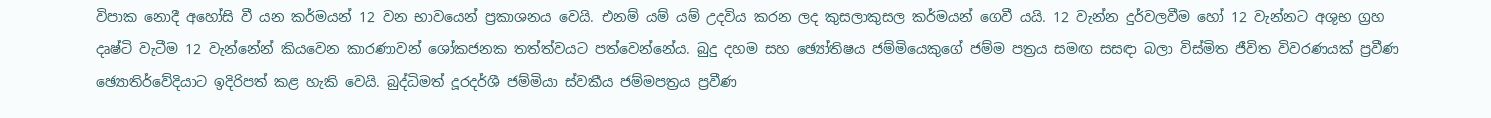විපාක නොදී අහෝසි වී යන කර්මයන් 12 වන භාවයෙන් ප්‍රකාශනය වෙයි. එනම් යම් යම් උදවිය කරන ලද කුසලාකුසල කර්මයන් ගෙවී යයි. 12 වැන්න දුර්වලවීම හෝ 12 වැන්නට අශුභ ග්‍රහ දෘෂ්ටි වැටීම 12 වැන්නේන් කියවෙන කාරණාවන් ශෝකජනක තත්ත්වයට පත්වෙන්නේය. බුදු දහම සහ ඡ්‍යෝතිෂය ජම්මියෙකුගේ ජම්ම පත්‍රය සමඟ සසඳා බලා විස්මිත ජීවිත විවරණයක් ප්‍රවීණ ඡ්‍යොතිර්වේදියාට ඉදිරිපත් කළ හැකි වෙයි. බුද්ධිමත් දූරදර්ශී ජම්මියා ස්වකීය ජම්මපත්‍රය ප්‍රවීණ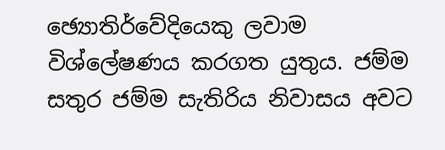ඡ්‍යොතිර්වේදියෙකු ලවාම විශ්ලේෂණය කරගත යුතුය. ජම්ම සතුර ජම්ම සැතිරිය නිවාසය අවට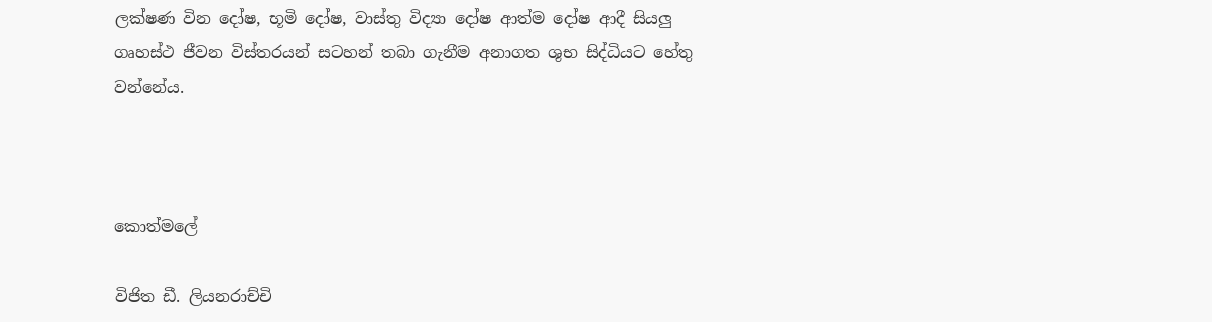ලක්ෂණ වින දෝෂ, භූමි දෝෂ, වාස්තු විද්‍යා දෝෂ ආත්ම දෝෂ ආදී සියලු ගෘහස්ථ ජීවන විස්තරයන් සටහන් තබා ගැනීම අනාගත ශුභ සිද්ධියට හේතු වන්නේය.



කොත්මලේ

විජිත ඩී. ලියනරාච්චි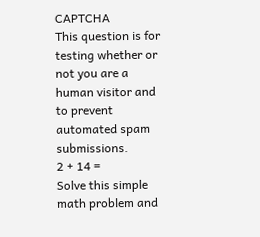CAPTCHA
This question is for testing whether or not you are a human visitor and to prevent automated spam submissions.
2 + 14 =
Solve this simple math problem and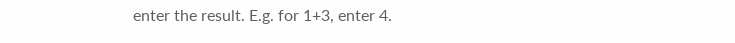enter the result. E.g. for 1+3, enter 4.